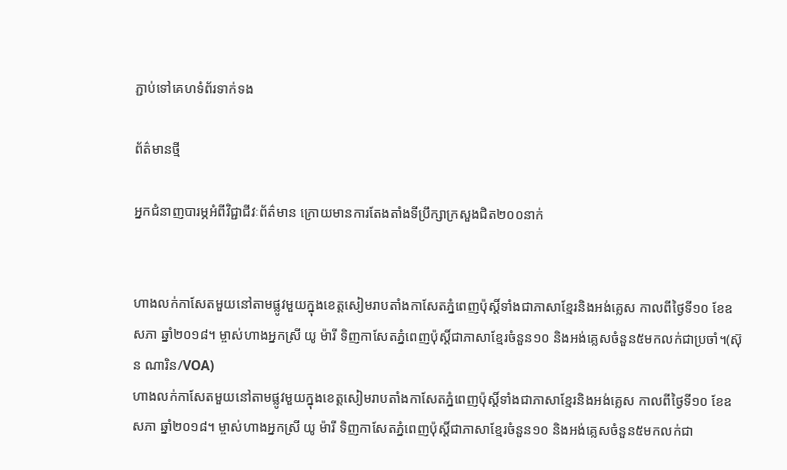ភ្ជាប់ទៅគេហទំព័រទាក់ទង

ព័ត៌មានថ្មី

អ្នកជំនាញបារម្ភអំពីវិជ្ជាជីវៈព័ត៌មាន ក្រោយមានការតែងតាំងទីប្រឹក្សាក្រសួងជិត២០០នាក់


ហាងលក់កាសែតមួយនៅតាមផ្លូវមួយក្នុងខេត្តសៀមរាបតាំងកាសែតភ្នំពេញប៉ុស្តិ៍ទាំងជាភាសាខ្មែរនិងអង់គ្លេស កាលពីថ្ងៃទី១០ ខែឧសភា ឆ្នាំ២០១៨។ ម្ចាស់ហាងអ្នកស្រី យូ ម៉ារី ទិញកាសែតភ្នំពេញប៉ុស្តិ៍ជាភាសាខ្មែរចំនួន១០ និងអង់គ្លេសចំនួន៥មកលក់ជាប្រចាំ។(ស៊ុន ណារិន/VOA)
ហាងលក់កាសែតមួយនៅតាមផ្លូវមួយក្នុងខេត្តសៀមរាបតាំងកាសែតភ្នំពេញប៉ុស្តិ៍ទាំងជាភាសាខ្មែរនិងអង់គ្លេស កាលពីថ្ងៃទី១០ ខែឧសភា ឆ្នាំ២០១៨។ ម្ចាស់ហាងអ្នកស្រី យូ ម៉ារី ទិញកាសែតភ្នំពេញប៉ុស្តិ៍ជាភាសាខ្មែរចំនួន១០ និងអង់គ្លេសចំនួន៥មកលក់ជា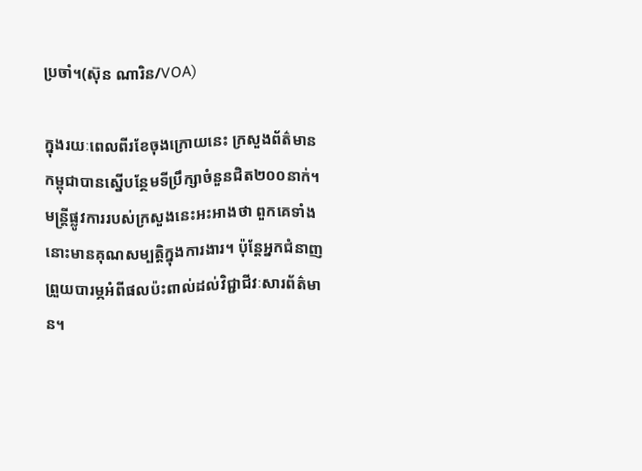ប្រចាំ។(ស៊ុន ណារិន/VOA)

ក្នុងរយៈពេលពីរខែចុងក្រោយនេះ ក្រសួងព័ត៌មានកម្ពុជាបានស្នើបន្ថែមទីប្រឹក្សាចំនួនជិត២០០នាក់។ មន្ត្រីផ្លូវការរបស់ក្រសួងនេះអះអាងថា ពួកគេទាំងនោះមានគុណសម្បត្តិក្នុងការងារ។ ប៉ុន្តែអ្នកជំនាញព្រួយបារម្ភអំពីផលប៉ះពាល់ដល់វិជ្ជាជីវៈសារព័ត៌មាន។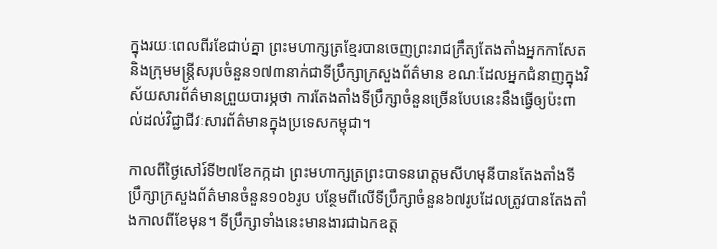ក្នុងរយៈពេលពីរខែជាប់គ្នា ព្រះមហាក្សត្រខ្មែរបានចេញព្រះរាជក្រឹត្យតែងតាំងអ្នកកាសែត និងក្រុមមន្ត្រីសរុបចំនួន១៧៣នាក់ជាទីប្រឹក្សាក្រសួងព័ត៌មាន ខណៈដែលអ្នកជំនាញក្នុងវិស័យសារព័ត៌មានព្រួយបារម្ភថា ការតែងតាំងទីប្រឹក្សាចំនួនច្រើនបែបនេះនឹងធ្វើឲ្យប៉ះពាល់ដល់វិជ្ជាជីវៈសារព័ត៌មានក្នុងប្រទេសកម្ពុជា។

កាលពីថ្ងៃសៅរ៍ទី២៧ខែកក្កដា ព្រះមហាក្សត្រព្រះបាទនរោត្តមសីហមុនីបានតែងតាំងទីប្រឹក្សាក្រសួងព័ត៌មានចំនួន១០៦រូប បន្ថែមពីលើទីប្រឹក្សាចំនួន៦៧រូបដែលត្រូវបានតែងតាំងកាលពីខែមុន។ ទីប្រឹក្សាទាំងនេះមានងារជាឯកឧត្ត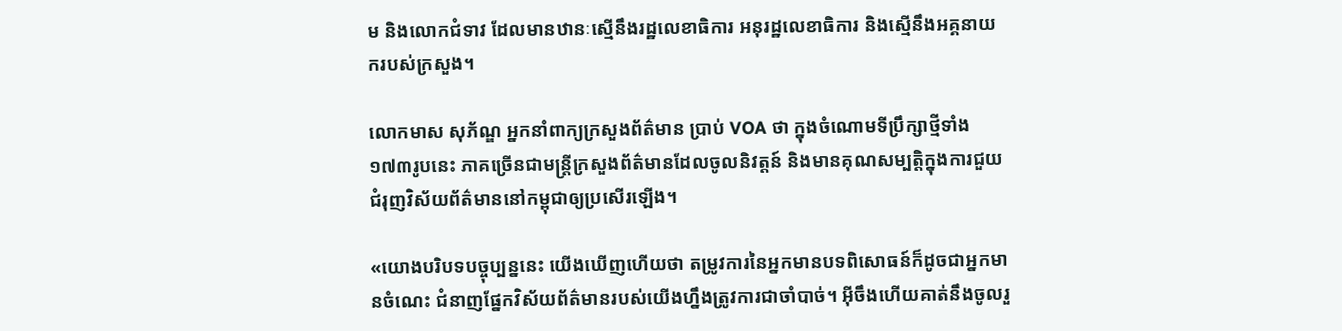ម និងលោកជំទាវ ដែលមានឋានៈស្មើនឹងរដ្ឋលេខាធិការ អនុរដ្ឋលេខាធិការ និងស្មើនឹងអគ្គនាយករបស់ក្រសួង។

លោកមាស សុភ័ណ្ឌ អ្នកនាំពាក្យក្រសួងព័ត៌មាន ប្រាប់ VOA ថា ក្នុងចំណោមទីប្រឹក្សាថ្មីទាំង១៧៣រូបនេះ ភាគច្រើនជាមន្រ្តីក្រសួងព័ត៌មានដែលចូលនិវត្តន៍ និងមានគុណសម្បត្តិក្នុងការជួយជំរុញវិស័យព័ត៌មាននៅកម្ពុជាឲ្យប្រសើរឡើង។

«យោងបរិបទបច្ចុប្បន្ននេះ យើងឃើញហើយថា តម្រូវការនៃអ្នកមានបទពិសោធន៍ក៏ដូចជាអ្នកមានចំណេះ ជំនាញផ្នែកវិស័យព័ត៌មានរបស់យើងហ្នឹងត្រូវការជាចាំបាច់។ អ៊ីចឹងហើយគាត់នឹងចូលរួ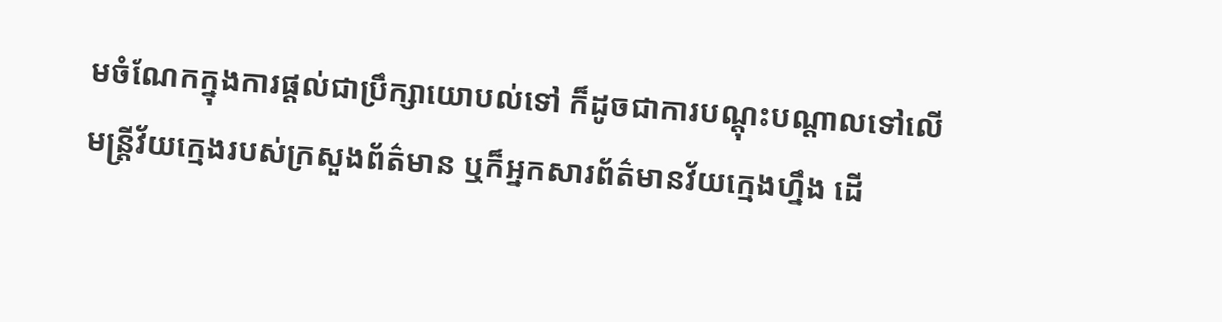មចំណែកក្នុងការផ្តល់ជាប្រឹក្សាយោបល់ទៅ ក៏ដូចជាការបណ្តុះបណ្តាលទៅលើមន្រ្តីវ័យក្មេងរបស់ក្រសួងព័ត៌មាន ឬក៏អ្នកសារព័ត៌មានវ័យក្មេងហ្នឹង ដើ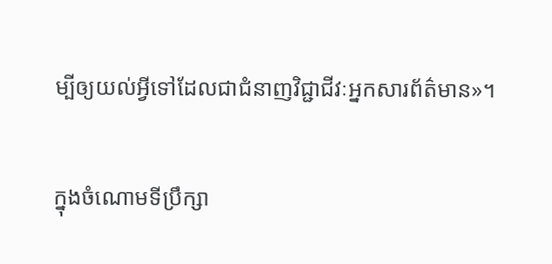ម្បីឲ្យយល់អ្វីទៅដែលជាជំនាញវិជ្ជាជីវៈអ្នកសារព័ត៌មាន»។

ក្នុងចំណោមទីប្រឹក្សា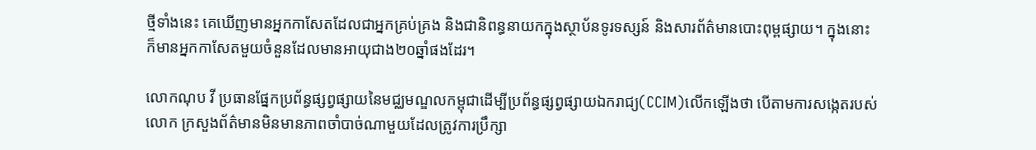ថ្មីទាំងនេះ គេឃើញមានអ្នកកាសែតដែលជាអ្នកគ្រប់គ្រង និងជានិពន្ធនាយកក្នុងស្ថាប័នទូរទស្សន៍ និងសារព័ត៌មានបោះពុម្ពផ្សាយ។ ក្នុងនោះក៏មានអ្នកកាសែតមួយចំនួនដែលមានអាយុជាង២០ឆ្នាំផងដែរ។

លោកណុប វី ប្រធានផ្នែកប្រព័ន្ធផ្សព្វផ្សាយនៃមជ្ឈមណ្ឌលកម្ពុជាដើម្បីប្រព័ន្ធផ្សព្វផ្សាយឯករាជ្យ(CCIM)លើកឡើងថា បើតាមការសង្កេតរបស់លោក ក្រសួងព័ត៌មានមិនមានភាពចាំបាច់ណាមួយដែលត្រូវការប្រឹក្សា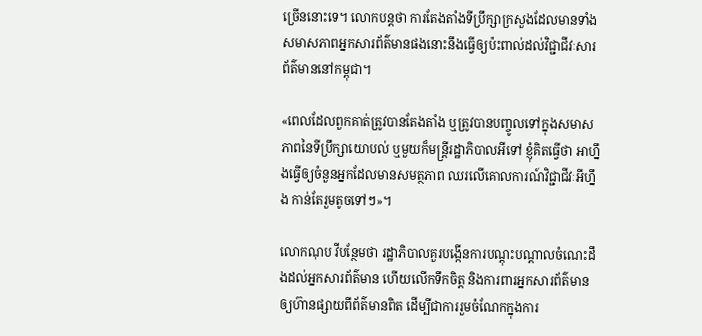ច្រើននោះទេ។ លោកបន្តថា ការតែងតាំងទីប្រឹក្សាក្រសួងដែលមានទាំងសមាសភាពអ្នកសារព័ត៌មានផងនោះនឹងធ្វើឲ្យប៉ះពាល់ដល់វិជ្ជាជីវៈសារព័ត៌មាននៅកម្ពុជា។

«ពេលដែលពួកគាត់ត្រូវបានតែងតាំង ឬត្រូវបានបញ្ចូលទៅក្នុងសមាសភាពនៃទីប្រឹក្សាយោបល់ ឬមួយក៏មន្រ្តីរដ្ឋាភិបាលអីទៅ ខ្ញុំគិតធ្វើថា អាហ្នឹងធ្វើឲ្យចំនួនអ្នកដែលមានសមត្ថភាព ឈរលើគោលការណ៍វិជ្ជាជីវៈអីហ្នឹង កាន់តែរួមតូចទៅៗ»។

លោកណុប វីបន្ថែមថា រដ្ឋាភិបាលគួរបង្កើនការបណ្តុះបណ្តាលចំណេះដឹងដល់អ្នកសារព័ត៌មាន ហើយលើកទឹកចិត្ត និងការពារអ្នកសារព័ត៌មានឲ្យហ៊ានផ្សាយពីព័ត៌មានពិត ដើម្បីជាការរួមចំណែកក្នុងការ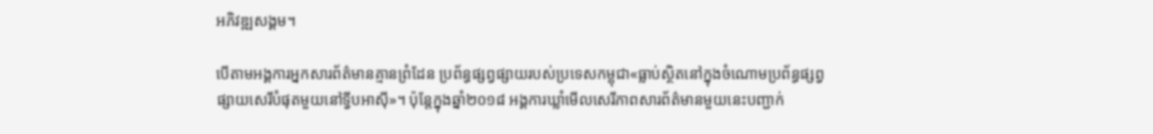អភិវឌ្ឍសង្គម។

បើតាមអង្គការអ្នកសារព័ត៌មានគ្មានព្រំដែន ប្រព័ន្ធផ្សព្វផ្សាយរបស់ប្រទេសកម្ពុជា«ធ្លាប់ស្ថិតនៅក្នុងចំណោមប្រព័ន្ធផ្សព្វផ្សាយសេរីបំផុតមួយនៅទ្វីបអាស៊ី»។ ប៉ុន្តែក្នុងឆ្នាំ២០១៨ អង្គការឃ្លាំមើលសេរីភាពសារព័ត៌មានមួយនេះបញ្ជាក់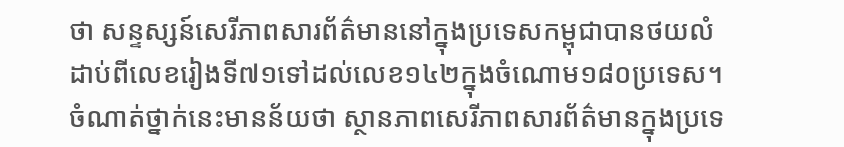ថា សន្ទស្សន៍សេរីភាពសារព័ត៌មាននៅក្នុងប្រទេសកម្ពុជាបានថយលំដាប់ពីលេខរៀងទី៧១ទៅដល់លេខ១៤២ក្នុងចំណោម១៨០ប្រទេស។ ចំណាត់ថ្នាក់នេះមានន័យថា ស្ថានភាពសេរីភាពសារព័ត៌មានក្នុងប្រទេ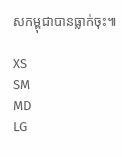សកម្ពុជាបានធ្លាក់ចុះ៕

XS
SM
MD
LG